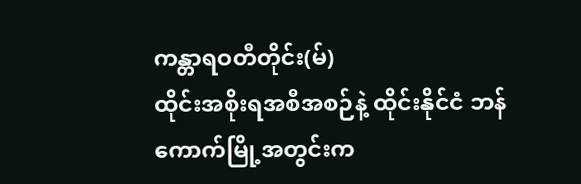ကန္တာရဝတီတိုင်း(မ်)
ထိုင်းအစိုးရအစီအစဉ်နဲ့ ထိုင်းနိုင်ငံ ဘန်ကောက်မြို့အတွင်းက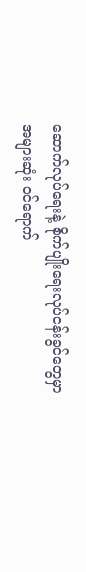ဆောက်လုပ်ရေးနဲ့ စိုက်ပျိုးရေးလုပ်ငန်းခွင်တွေမှာ အများဆုံး ဝင်ရောက်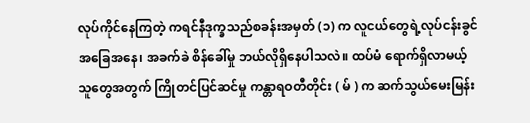လုပ်ကိုင်နေကြတဲ့ ကရင်နီဒုက္ခသည်စခန်းအမှတ် (၁) က လူငယ်တွေရဲ့လုပ်ငန်းခွင်အခြေအနေ၊ အခက်ခဲ စိန်ခေါ်မှု ဘယ်လိုရှိနေပါသလဲ။ ထပ်မံ ရောက်ရှိလာမယ့် သူတွေအတွက် ကြိုတင်ပြင်ဆင်မှု ကန္တာရဝတီတိုင်း ( မ် ) က ဆက်သွယ်မေးမြန်း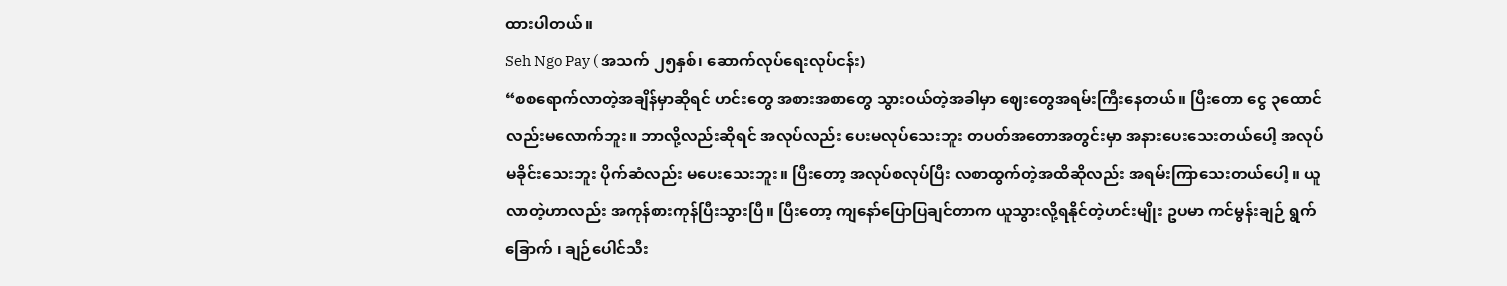ထားပါတယ်။
Seh Ngo Pay ( အသက် ၂၅နှစ်၊ ဆောက်လုပ်ရေးလုပ်ငန်း)
“စစရောက်လာတဲ့အချိန်မှာဆိုရင် ဟင်းတွေ အစားအစာတွေ သွားဝယ်တဲ့အခါမှာ ဈေးတွေအရမ်းကြီးနေတယ်။ ပြီးတော ငွေ ၃ထောင်လည်းမလောက်ဘူး။ ဘာလို့လည်းဆိုရင် အလုပ်လည်း ပေးမလုပ်သေးဘူး တပတ်အတောအတွင်းမှာ အနားပေးသေးတယ်ပေါ့ အလုပ်မခိုင်းသေးဘူး ပိုက်ဆံလည်း မပေးသေးဘူး။ ပြီးတော့ အလုပ်စလုပ်ပြီး လစာထွက်တဲ့အထိဆိုလည်း အရမ်းကြာသေးတယ်ပေါ့ ။ ယူလာတဲ့ဟာလည်း အကုန်စားကုန်ပြီးသွားပြီ။ ပြီးတော့ ကျနော်ပြောပြချင်တာက ယူသွားလို့ရနိုင်တဲ့ဟင်းမျိုး ဥပမာ ကင်မွန်းချဉ် ရွက်ခြောက် ၊ ချဉ်ပေါင်သီး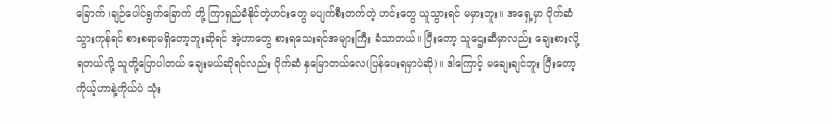ခြောက် ၊ချဉ်ပေါင်ရွက်ခြောက် တို့ ကြာရှည်ခံနိုင်တဲ့ဟင်းတွေ မပျက်စီးတက်တဲ့ ဟင်းတွေ ယူသွားရင် မမှားဘူး။ အရှေ့မှာ ပိုက်ဆံသွားကုန်ရင် စားစရာမရှိတော့ဘူးဆိုရင် အဲ့ဟာတွေ စားရသေးရင်အများကြီး ခံသာတယ်။ ပြီးတော့ သူဌေးဆီမှာလည်း ချေးစားလို့ရတယ်လို့ သူတို့ပြောပါတယ် ချေးမယ်ဆိုရင်လည်း ပိုက်ဆံ နှမြောတယ်လေ(ပြန်ပေးရမှာပဲဆို)။ ဒါကြောင့် မချေးချင်ဘူး ပြီးတော့ ကိုယ့်ဟာနဲ့ကိုယ်ပဲ သုံး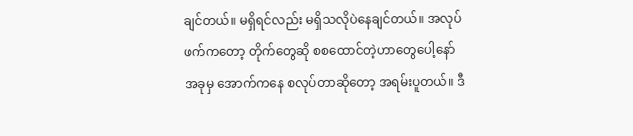ချင်တယ်။ မရှိရင်လည်း မရှိသလိုပဲနေချင်တယ်။ အလုပ်ဖက်ကတော့ တိုက်တွေဆို စစထောင်တဲ့ဟာတွေပေါ့နော် အခုမှ အောက်ကနေ စလုပ်တာဆိုတော့ အရမ်းပူတယ်။ ဒီ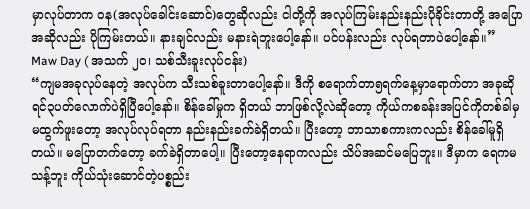မှာလုပ်တာက ဝန(အလုပ်ခေါင်းဆောင်)တွေဆိုလည်း ငါတို့ကို အလုပ်ကြမ်းနည်းနည်းပိုခိုင်းတာတို့ အပြောအဆိုလည်း ပိုကြမ်းတယ်။ နားချင်လည်း မနားရဲဘူးပေါ့နော်။ ပင်ပန်းလည်း လုပ်ရတာပဲပေါ့နော်။”
Maw Day ( အသက် ၂၀၊ သစ်သီးခူးလုပ်ငန်း)
“ကျမအခုလုပ်နေတဲ့ အလုပ်က သီးသစ်ခူးတာပေါ့နော်။ ဒီကို စရောက်တာ၅ရက်နေ့မှာရောက်တာ အခုဆိုရင်၃ပတ်လောက်ပဲရှိပြီပေါ့နော်။ စိန်ခေါ်မှုက ရှိတယ် ဘာဖြစ်လို့လဲဆိုတော့ ကိုယ်ကစခန်းအပြင်ကိုတစ်ခါမှမထွက်ဖူးတော့ အလုပ်လုပ်ရတာ နည်းနည်းခက်ခဲရှိတယ်။ ပြီးတော့ ဘာသာစကားကလည်း စိန်ခေါ်မူရှိတယ်။ မပြောတက်တော့ ခက်ခဲရှိတာပေါ့။ ပြီးတော့နေရာကလည်း သိပ်အဆင်မပြေဘူး။ ဒီမှာက ရေကမသန့်ဘူး ကိုယ်သုံးဆောင်တဲ့ပစ္စည်း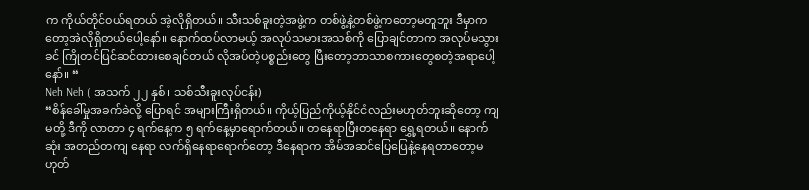က ကိုယ်တိုင်ဝယ်ရတယ် အဲ့လိုရှိတယ်။ သီးသစ်ခူးတဲ့အဖွဲ့က တစ်ဖွဲ့နဲ့တစ်ဖွဲ့ကတော့မတူဘူး ဒီမှာကတော့အဲလိုရှိတယ်ပေါ့နော်။ နောက်ထပ်လာမယ့် အလုပ်သမားအသစ်ကို ပြောချင်တာက အလုပ်မသွားခင် ကြိုတင်ပြင်ဆင်ထားစေချင်တယ် လိုအပ်တဲ့ပစ္စည်းတွေ ပြီးတော့ဘာသာစကားတွေစတဲ့အရာပေါ့နော်။ “
Neh Neh ( အသက် ၂၂ နှစ်၊ သစ်သီးခူးလုပ်ငန်း)
“စိန်ခေါ်မှုအခက်ခဲလို့ ပြောရင် အများကြီးရှိတယ်။ ကိုယ့်ပြည်ကိုယ့်နိုင်ငံလည်းမဟုတ်ဘူးဆိုတော့ ကျမတို့ ဒီကို လာတာ ၄ ရက်နေ့က ၅ ရက်နေ့မှာရောက်တယ်။ တနေရာပြီးတနေရာ ရွှေ့ရတယ်။ နောက်ဆုံး အတည်တကျ နေရာ လက်ရှိနေရာရောက်တော့ ဒီနေရာက အိမ်အဆင်ပြေပြေနဲ့နေရတာတော့မဟုတ်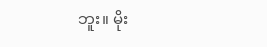ဘူး။ မိုး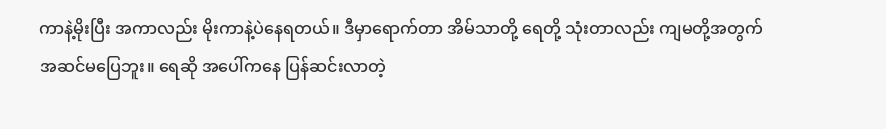ကာနဲ့မိုးပြီး အကာလည်း မိုးကာနဲ့ပဲနေရတယ်။ ဒီမှာရောက်တာ အိမ်သာတို့ ရေတို့ သုံးတာလည်း ကျမတို့အတွက်အဆင်မပြေဘူး။ ရေဆို အပေါ်ကနေ ပြန်ဆင်းလာတဲ့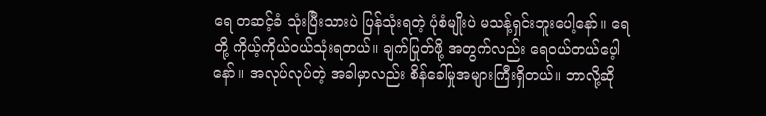ရေ တဆင့်ခံ သုံးပြီးသားပဲ ပြန်သုံးရတဲ့ ပုံစံမျိုးပဲ မသန့်ရှင်းဘူးပေါ့နော်။ ရေတို့ ကိုယ့်ကိုယ်ဝယ်သုံးရတယ်။ ချက်ပြုတ်ဖို့ အတွက်လည်း ရေဝယ်တယ်ပေ့ါနော်။ အလုပ်လုပ်တဲ့ အခါမှာလည်း စိန်ခေါ်မှုအများကြီးရှိတယ်။ ဘာလို့ဆို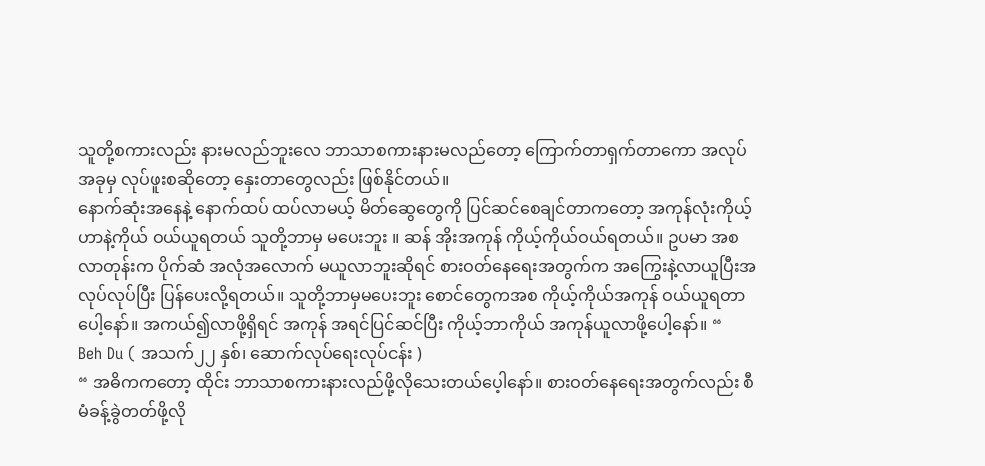သူတို့စကားလည်း နားမလည်ဘူးလေ ဘာသာစကားနားမလည်တော့ ကြောက်တာရှက်တာကော အလုပ်အခုမှ လုပ်ဖူးစဆိုတော့ နှေးတာတွေလည်း ဖြစ်နိုင်တယ်။
နောက်ဆုံးအနေနဲ့ နောက်ထပ် ထပ်လာမယ့် မိတ်ဆွေတွေကို ပြင်ဆင်စေချင်တာကတော့ အကုန်လုံးကိုယ့်ဟာနဲ့ကိုယ် ဝယ်ယူရတယ် သူတို့ဘာမှ မပေးဘူး ။ ဆန် အိုးအကုန် ကိုယ့်ကိုယ်ဝယ်ရတယ်။ ဥပမာ အစလာတုန်းက ပိုက်ဆံ အလုံအလောက် မယူလာဘူးဆိုရင် စားဝတ်နေရေးအတွက်က အကြွေးနဲ့လာယူပြီးအလုပ်လုပ်ပြီး ပြန်ပေးလို့ရတယ်။ သူတို့ဘာမှမပေးဘူး စောင်တွေကအစ ကိုယ့်ကိုယ်အကုန် ဝယ်ယူရတာပေါ့နော်။ အကယ်၍လာဖို့ရှိရင် အကုန် အရင်ပြင်ဆင်ပြီး ကိုယ့်ဘာကိုယ် အကုန်ယူလာဖို့ပေါ့နော်။ “
Beh Du ( အသက်၂၂ နှစ်၊ ဆောက်လုပ်ရေးလုပ်ငန်း )
“ အဓိကကတော့ ထိုင်း ဘာသာစကားနားလည်ဖို့လိုသေးတယ်ပေ့ါနော်။ စားဝတ်နေရေးအတွက်လည်း စီမံခန့်ခွဲတတ်ဖို့လို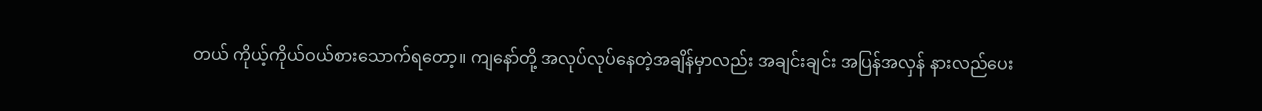တယ် ကိုယ့်ကိုယ်ဝယ်စားသောက်ရတော့။ ကျနော်တို့ အလုပ်လုပ်နေတဲ့အချိန်မှာလည်း အချင်းချင်း အပြန်အလှန် နားလည်ပေး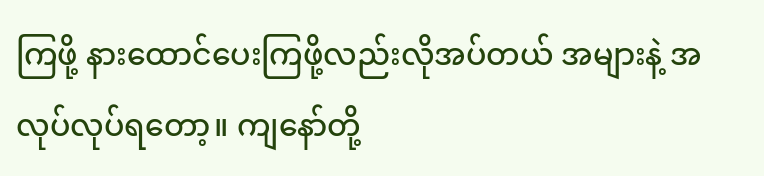ကြဖို့ နားထောင်ပေးကြဖို့လည်းလိုအပ်တယ် အများနဲ့ အလုပ်လုပ်ရတော့။ ကျနော်တို့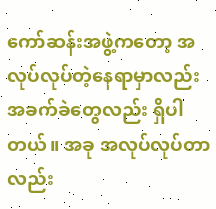ကော်ဆန်းအဖွဲ့ကတော့ အလုပ်လုပ်တဲ့နေရာမှာလည်း အခက်ခဲတွေလည်း ရှိပါတယ်။ အခု အလုပ်လုပ်တာလည်း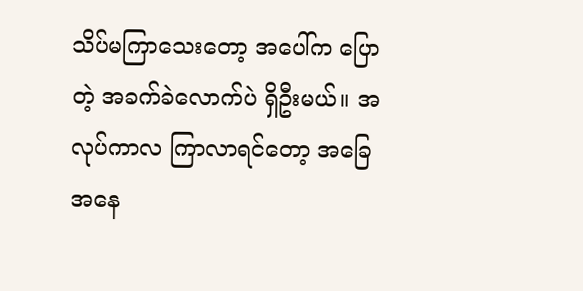သိပ်မကြာသေးတော့ အပေါ်က ပြောတဲ့ အခက်ခဲလောက်ပဲ ရှိဦးမယ်။ အလုပ်ကာလ ကြာလာရင်တော့ အခြေအနေ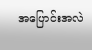အပြောင်းအလဲ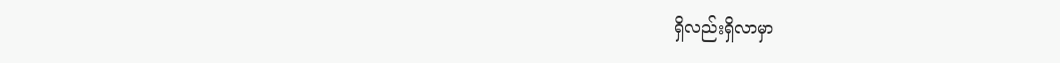ရှိလည်းရှိလာမှာ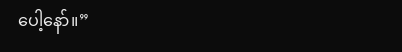ပေါ့နော်။”